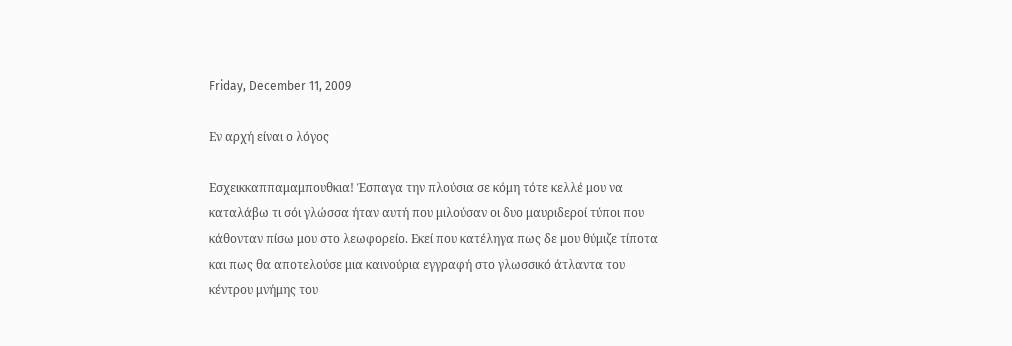Friday, December 11, 2009

Εν αρχή είναι ο λόγος

Εσχεικκαππαμαμπουθκια! Έσπαγα την πλούσια σε κόμη τότε κελλέ μου να καταλάβω τι σόι γλώσσα ήταν αυτή που μιλούσαν οι δυο μαυριδεροί τύποι που κάθονταν πίσω μου στο λεωφορείο. Εκεί που κατέληγα πως δε μου θύμιζε τίποτα και πως θα αποτελούσε μια καινούρια εγγραφή στο γλωσσικό άτλαντα του κέντρου μνήμης του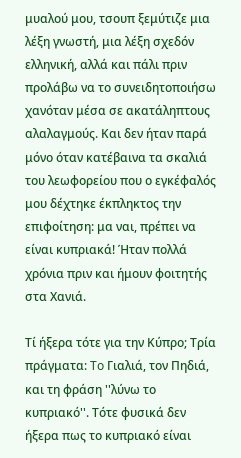μυαλού μου, τσουπ ξεμύτιζε μια λέξη γνωστή, μια λέξη σχεδόν ελληνική, αλλά και πάλι πριν προλάβω να το συνειδητοποιήσω χανόταν μέσα σε ακατάληπτους αλαλαγμούς. Και δεν ήταν παρά μόνο όταν κατέβαινα τα σκαλιά του λεωφορείου που ο εγκέφαλός μου δέχτηκε έκπληκτος την επιφοίτηση: μα ναι, πρέπει να είναι κυπριακά! Ήταν πολλά χρόνια πριν και ήμουν φοιτητής στα Χανιά.

Τί ήξερα τότε για την Κύπρο; Τρία πράγματα: To Γιαλιά, τον Πηδιά, και τη φράση ''λύνω το κυπριακό''. Τότε φυσικά δεν ήξερα πως το κυπριακό είναι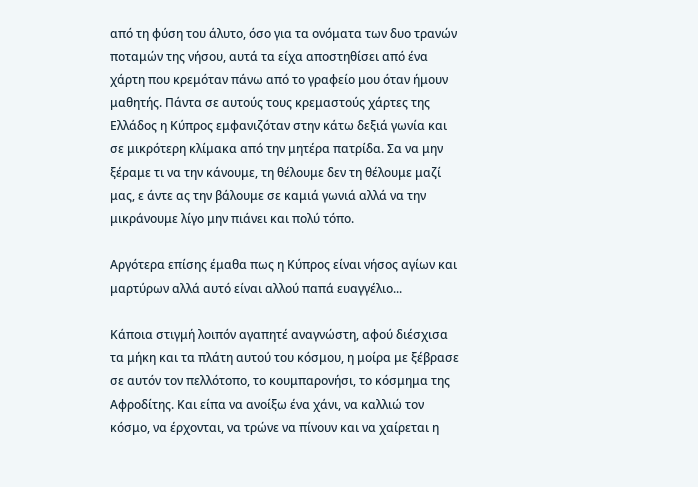από τη φύση του άλυτο, όσο για τα ονόματα των δυο τρανών ποταμών της νήσου, αυτά τα είχα αποστηθίσει από ένα χάρτη που κρεμόταν πάνω από το γραφείο μου όταν ήμουν μαθητής. Πάντα σε αυτούς τους κρεμαστούς χάρτες της Ελλάδος η Κύπρος εμφανιζόταν στην κάτω δεξιά γωνία και σε μικρότερη κλίμακα από την μητέρα πατρίδα. Σα να μην ξέραμε τι να την κάνουμε, τη θέλουμε δεν τη θέλουμε μαζί μας, ε άντε ας την βάλουμε σε καμιά γωνιά αλλά να την μικράνουμε λίγο μην πιάνει και πολύ τόπο.

Αργότερα επίσης έμαθα πως η Κύπρος είναι νήσος αγίων και μαρτύρων αλλά αυτό είναι αλλού παπά ευαγγέλιο...

Κάποια στιγμή λοιπόν αγαπητέ αναγνώστη, αφού διέσχισα τα μήκη και τα πλάτη αυτού του κόσμου, η μοίρα με ξέβρασε σε αυτόν τον πελλότοπο, το κουμπαρονήσι, το κόσμημα της Αφροδίτης. Και είπα να ανοίξω ένα χάνι, να καλλιώ τον κόσμο, να έρχονται, να τρώνε να πίνουν και να χαίρεται η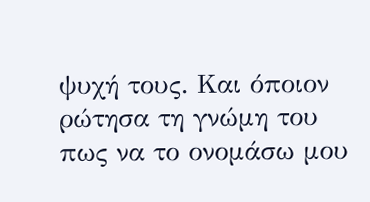ψυχή τους. Και όποιον ρώτησα τη γνώμη του πως να το ονομάσω μου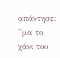απάντησε: ''μα το χάνι του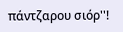πάντζαρου σιόρ''!